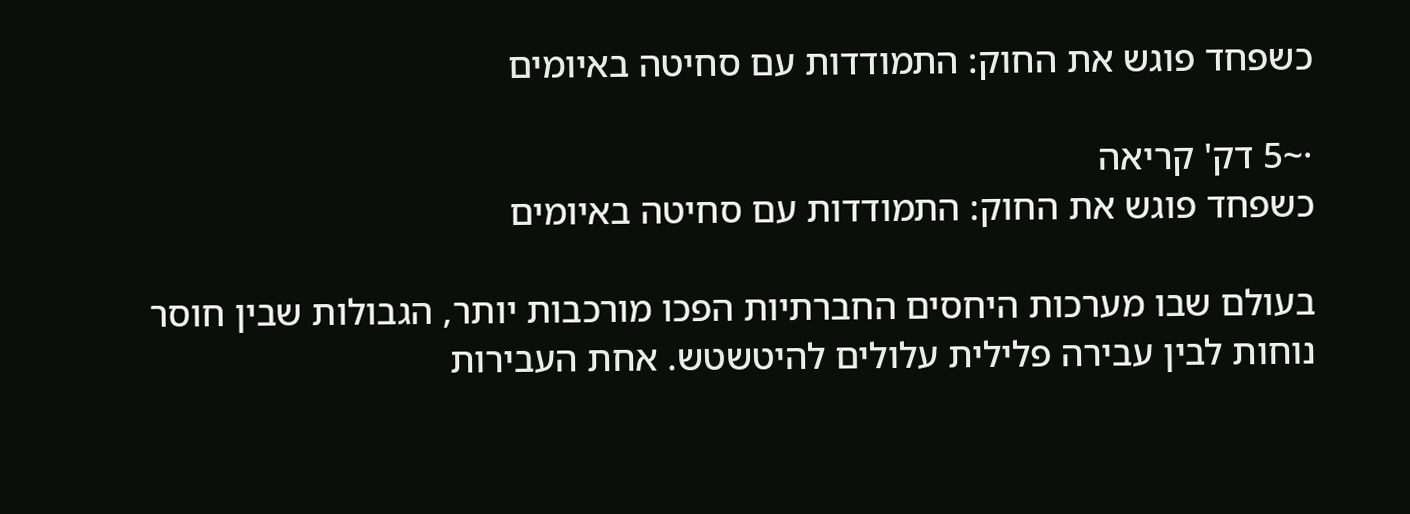כשפחד פוגש את החוק: התמודדות עם סחיטה באיומים

·~5 דק' קריאה
כשפחד פוגש את החוק: התמודדות עם סחיטה באיומים

בעולם שבו מערכות היחסים החברתיות הפכו מורכבות יותר, הגבולות שבין חוסר נוחות לבין עבירה פלילית עלולים להיטשטש. אחת העבירות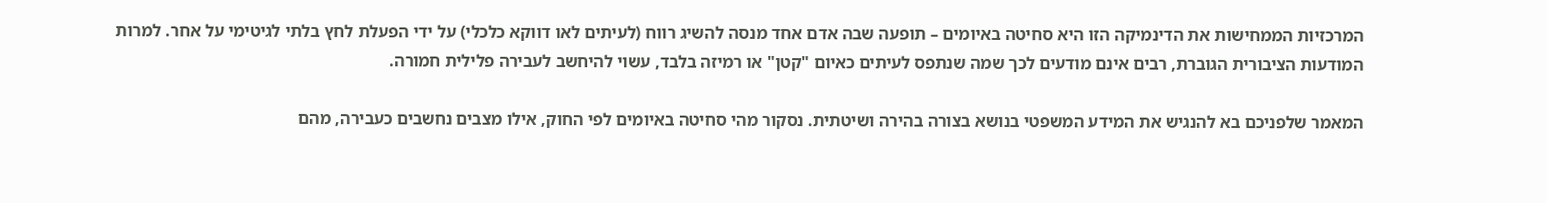המרכזיות הממחישות את הדינמיקה הזו היא סחיטה באיומים – תופעה שבה אדם אחד מנסה להשיג רווח (לעיתים לאו דווקא כלכלי) על ידי הפעלת לחץ בלתי לגיטימי על אחר. למרות המודעות הציבורית הגוברת, רבים אינם מודעים לכך שמה שנתפס לעיתים כאיום "קטן" או רמיזה בלבד, עשוי להיחשב לעבירה פלילית חמורה.

המאמר שלפניכם בא להנגיש את המידע המשפטי בנושא בצורה בהירה ושיטתית. נסקור מהי סחיטה באיומים לפי החוק, אילו מצבים נחשבים כעבירה, מהם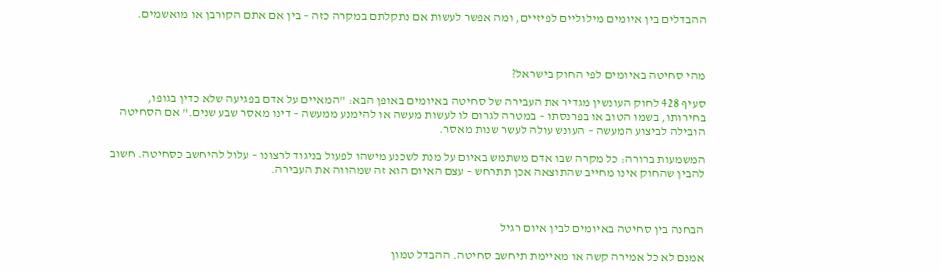ההבדלים בין איומים מילוליים לפיזיים, ומה אפשר לעשות אם נתקלתם במקרה כזה – בין אם אתם הקורבן או מואשמים.



מהי סחיטה באיומים לפי החוק בישראל?

סעיף 428 לחוק העונשין מגדיר את העבירה של סחיטה באיומים באופן הבא: "המאיים על אדם בפגיעה שלא כדין בגופו, בחירותו, בשמו הטוב או בפרנסתו – במטרה לגרום לו לעשות מעשה או להימנע ממעשה – דינו מאסר שבע שנים." אם הסחיטה הובילה לביצוע המעשה – העונש עולה לעשר שנות מאסר.

המשמעות ברורה: כל מקרה שבו אדם משתמש באיום על מנת לשכנע מישהו לפעול בניגוד לרצונו – עלול להיחשב כסחיטה. חשוב להבין שהחוק אינו מחייב שהתוצאה אכן תתרחש – עצם האיום הוא זה שמהווה את העבירה.



הבחנה בין סחיטה באיומים לבין איום רגיל

אמנם לא כל אמירה קשה או מאיימת תיחשב סחיטה. ההבדל טמון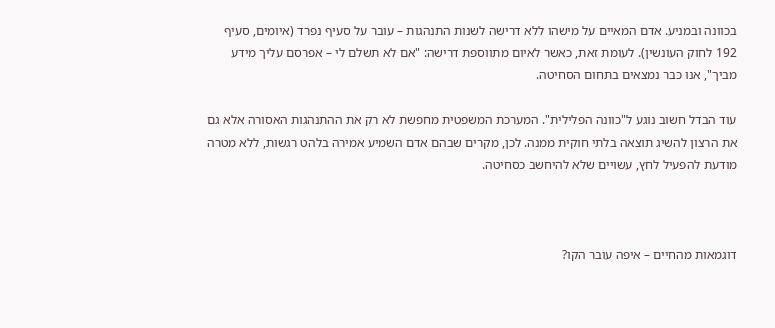בכוונה ובמניע. אדם המאיים על מישהו ללא דרישה לשנות התנהגות – עובר על סעיף נפרד (איומים, סעיף 192 לחוק העונשין). לעומת זאת, כאשר לאיום מתווספת דרישה: "אם לא תשלם לי – אפרסם עליך מידע מביך", אנו כבר נמצאים בתחום הסחיטה.

עוד הבדל חשוב נוגע ל"כוונה הפלילית". המערכת המשפטית מחפשת לא רק את ההתנהגות האסורה אלא גם את הרצון להשיג תוצאה בלתי חוקית ממנה. לכן, מקרים שבהם אדם השמיע אמירה בלהט רגשות, ללא מטרה מודעת להפעיל לחץ, עשויים שלא להיחשב כסחיטה.



דוגמאות מהחיים – איפה עובר הקו?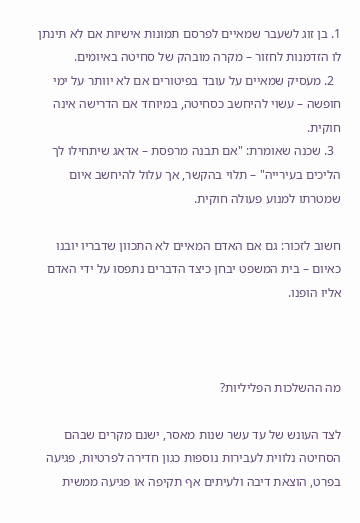1. בן זוג לשעבר שמאיים לפרסם תמונות אישיות אם לא תינתן לו הזדמנות לחזור – מקרה מובהק של סחיטה באיומים.
  2. מעסיק שמאיים על עובד בפיטורים אם לא יוותר על ימי חופשה – עשוי להיחשב כסחיטה, במיוחד אם הדרישה אינה חוקית.
  3. שכנה שאומרת: "אם תבנה מרפסת – אדאג שיתחילו לך הליכים בעירייה" – תלוי בהקשר, אך עלול להיחשב איום שמטרתו למנוע פעולה חוקית.

חשוב לזכור: גם אם האדם המאיים לא התכוון שדבריו יובנו כאיום – בית המשפט יבחן כיצד הדברים נתפסו על ידי האדם אליו הופנו.



מה ההשלכות הפליליות?

לצד העונש של עד עשר שנות מאסר, ישנם מקרים שבהם הסחיטה נלווית לעבירות נוספות כגון חדירה לפרטיות, פגיעה בפרט, הוצאת דיבה ולעיתים אף תקיפה או פגיעה ממשית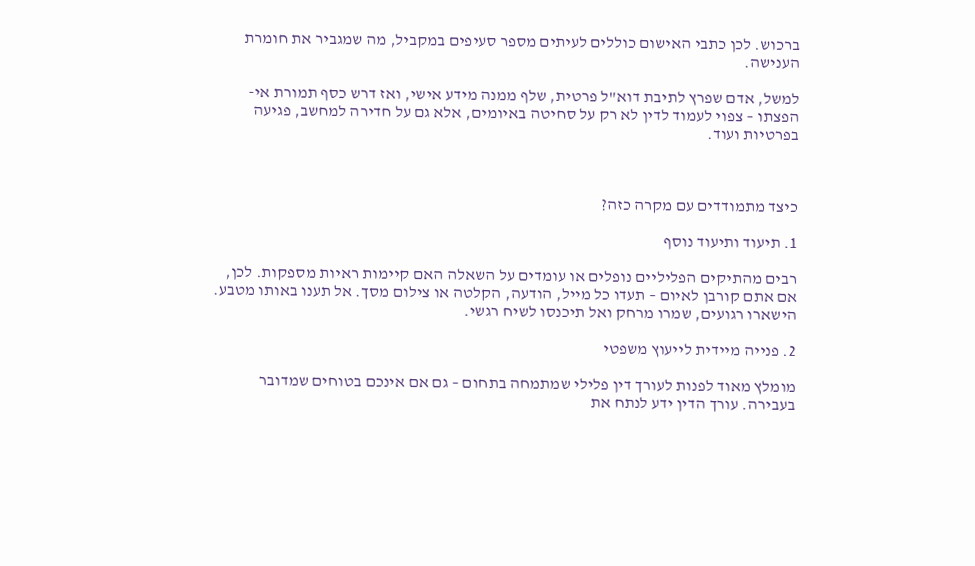ברכוש. לכן כתבי האישום כוללים לעיתים מספר סעיפים במקביל, מה שמגביר את חומרת הענישה.

למשל, אדם שפרץ לתיבת דוא"ל פרטית, שלף ממנה מידע אישי, ואז דרש כסף תמורת אי-הפצתו – צפוי לעמוד לדין לא רק על סחיטה באיומים, אלא גם על חדירה למחשב, פגיעה בפרטיות ועוד.



כיצד מתמודדים עם מקרה כזה?

1. תיעוד ותיעוד נוסף

רבים מהתיקים הפליליים נופלים או עומדים על השאלה האם קיימות ראיות מספקות. לכן, אם אתם קורבן לאיום – תעדו כל מייל, הודעה, הקלטה או צילום מסך. אל תענו באותו מטבע. הישארו רגועים, שמרו מרחק ואל תיכנסו לשיח רגשי.

2. פנייה מיידית לייעוץ משפטי

מומלץ מאוד לפנות לעורך דין פלילי שמתמחה בתחום – גם אם אינכם בטוחים שמדובר בעבירה. עורך הדין ידע לנתח את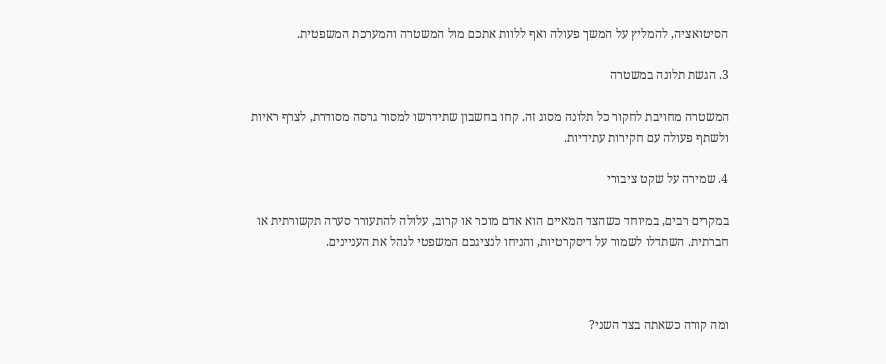הסיטואציה, להמליץ על המשך פעולה ואף ללוות אתכם מול המשטרה והמערכת המשפטית.

3. הגשת תלונה במשטרה

המשטרה מחויבת לחקור כל תלונה מסוג זה. קחו בחשבון שתידרשו למסור גרסה מסודרת, לצרף ראיות ולשתף פעולה עם חקירות עתידיות.

4. שמירה על שקט ציבורי

במקרים רבים, במיוחד כשהצד המאיים הוא אדם מוכר או קרוב, עלולה להתעורר סערה תקשורתית או חברתית. השתדלו לשמור על דיסקרטיות, והניחו לנציגכם המשפטי לנהל את העניינים.



ומה קורה כשאתה בצד השני?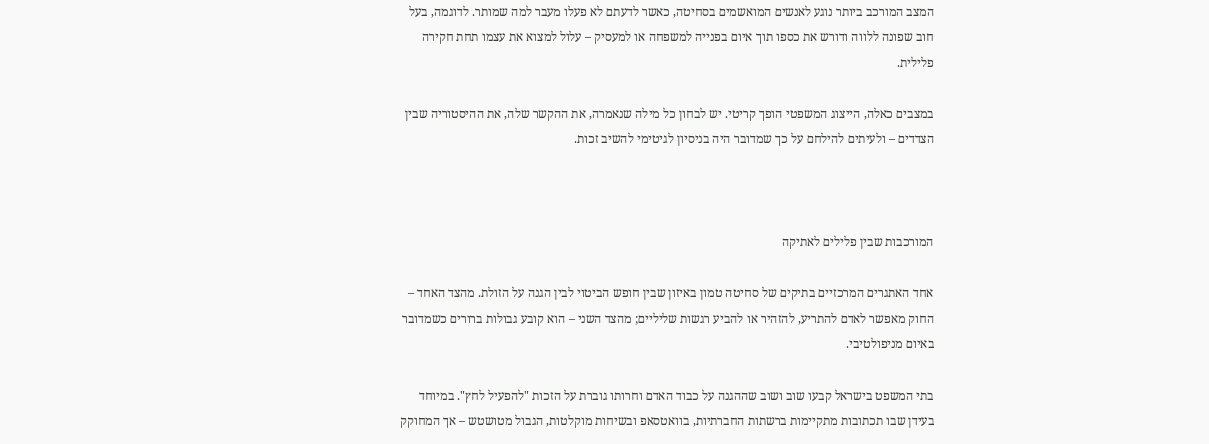המצב המורכב ביותר נוגע לאנשים המואשמים בסחיטה, כאשר לדעתם לא פעלו מעבר למה שמותר. לדוגמה, בעל חוב שפונה ללווה ודורש את כספו תוך איום בפנייה למשפחה או למעסיק – עלול למצוא את עצמו תחת חקירה פלילית.

במצבים כאלה, הייצוג המשפטי הופך קריטי. יש לבחון כל מילה שנאמרה, את ההקשר שלה, את ההיסטוריה שבין הצדדים – ולעיתים להילחם על כך שמדובר היה בניסיון לגיטימי להשיב זכות.



המורכבות שבין פלילים לאתיקה

אחד האתגרים המרכזיים בתיקים של סחיטה טמון באיזון שבין חופש הביטוי לבין הגנה על הזולת. מהצד האחד – החוק מאפשר לאדם להתריע, להזהיר או להביע רגשות שליליים; מהצד השני – הוא קובע גבולות ברורים כשמדובר באיום מניפולטיבי.

בתי המשפט בישראל קבעו שוב ושוב שההגנה על כבוד האדם וחרותו גוברת על הזכות "להפעיל לחץ". במיוחד בעידן שבו תכתובות מתקיימות ברשתות החברתיות, בוואטסאפ ובשיחות מוקלטות, הגבול מטושטש – אך המחוקק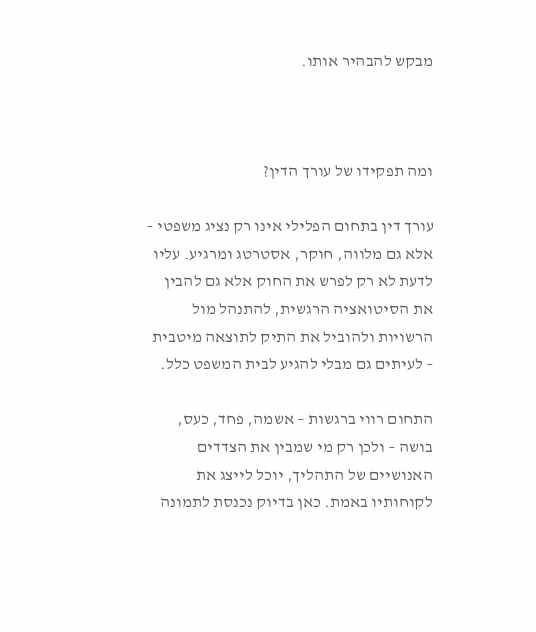מבקש להבהיר אותו.



ומה תפקידו של עורך הדין?

עורך דין בתחום הפלילי אינו רק נציג משפטי – אלא גם מלווה, חוקר, אסטרטג ומרגיע. עליו לדעת לא רק לפרש את החוק אלא גם להבין את הסיטואציה הרגשית, להתנהל מול הרשויות ולהוביל את התיק לתוצאה מיטבית – לעיתים גם מבלי להגיע לבית המשפט כלל.

התחום רווי ברגשות – אשמה, פחד, כעס, בושה – ולכן רק מי שמבין את הצדדים האנושיים של התהליך, יוכל לייצג את לקוחותיו באמת. כאן בדיוק נכנסת לתמונה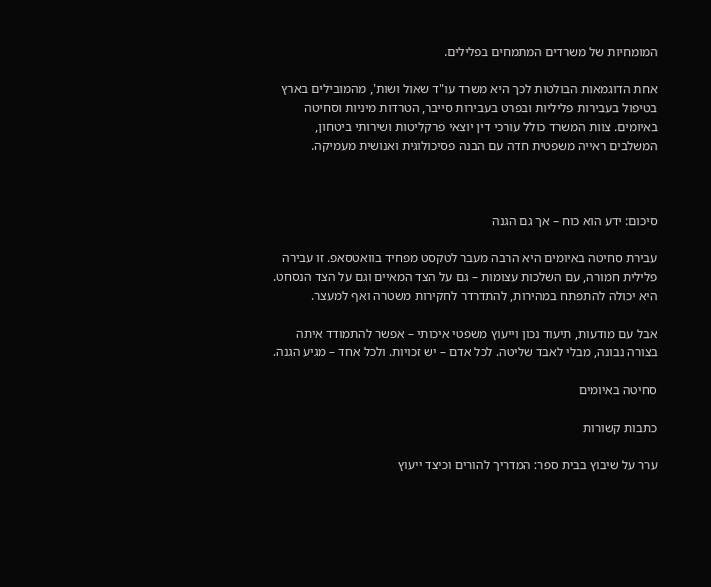המומחיות של משרדים המתמחים בפלילים.

אחת הדוגמאות הבולטות לכך היא משרד עו"ד שאול ושות', מהמובילים בארץ בטיפול בעבירות פליליות ובפרט בעבירות סייבר, הטרדות מיניות וסחיטה באיומים. צוות המשרד כולל עורכי דין יוצאי פרקליטות ושירותי ביטחון, המשלבים ראייה משפטית חדה עם הבנה פסיכולוגית ואנושית מעמיקה.



סיכום: ידע הוא כוח – אך גם הגנה

עבירת סחיטה באיומים היא הרבה מעבר לטקסט מפחיד בוואטסאפ. זו עבירה פלילית חמורה, עם השלכות עצומות – גם על הצד המאיים וגם על הצד הנסחט. היא יכולה להתפתח במהירות, להתדרדר לחקירות משטרה ואף למעצר.

אבל עם מודעות, תיעוד נכון וייעוץ משפטי איכותי – אפשר להתמודד איתה בצורה נבונה, מבלי לאבד שליטה. לכל אדם – יש זכויות. ולכל אחד – מגיע הגנה.

סחיטה באיומים

כתבות קשורות

ערר על שיבוץ בבית ספר: המדריך להורים וכיצד ייעוץ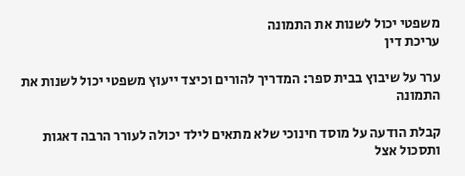משפטי יכול לשנות את התמונה
עריכת דין

ערר על שיבוץ בבית ספר: המדריך להורים וכיצד ייעוץ משפטי יכול לשנות את התמונה

קבלת הודעה על מוסד חינוכי שלא מתאים לילד יכולה לעורר הרבה דאגות ותסכול אצל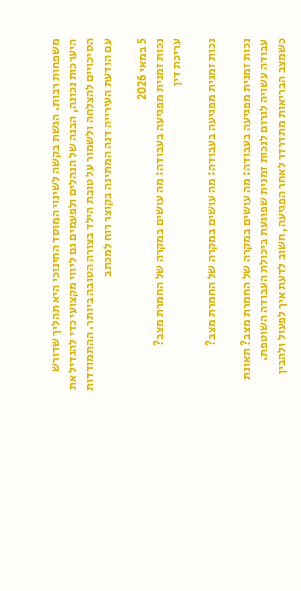משפחות רבות. הגשת בקשה לשינוי המוסד החינוכי היא תהליך שדורש היערכות נכונה, הבנה של הנהלים ולפעמים גם ליווי מקצועי כדי להגדיל את הסיכויים להצלחה ולשמור על טובת הילד בצורה הטובה ביותר. ההתמודדות עם הודעת העירייה דנה המתינה בקוצר רוח למכתב

5 במאי 2026
נכות זמנית מפגיעה בעבודה: מה עושים במקרה של החמרת מצב?
עריכת דין

נכות זמנית מפגיעה בעבודה: מה עושים במקרה של החמרת מצב?

נכות זמנית מפגיעה בעבודה: מה עושים במקרה של החמרת מצב? תאונת עבודה עשויה לגרום לנכות זמנית שפוגעת ביכולת העבודה השוטפת. כשמצב הבריאות מתדרדר לאחר הפגיעה, חשוב לדעת איך לפעול ולהבין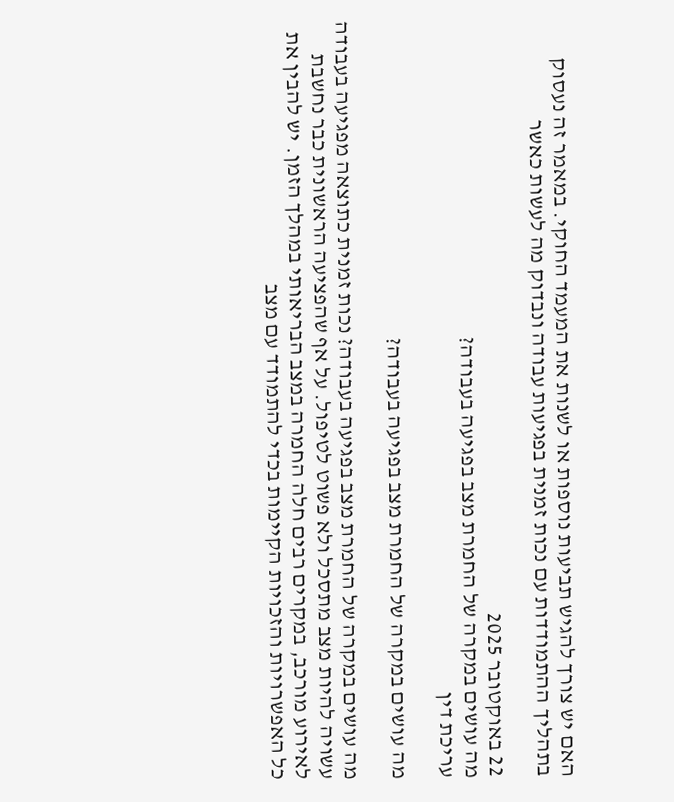האם יש צורך להגיש תביעות נוספות או לשנות את המעמד החוקי. במאמר זה נעסוק בתהליך ההתמודדות עם נכות זמנית בפגיעות עבודה ונבדוק מה לעשות כאשר

22 באוקטובר 2025
מה עושים במקרה של החמרת מצב בפגיעה בעבודה?
עריכת דין

מה עושים במקרה של החמרת מצב בפגיעה בעבודה?

מה עושים במקרה של החמרת מצב בפגיעה בעבודה? נכות זמנית כתוצאה מפגיעה בעבודה עשויה להיות מצב מתסכל ולא פשוט לטיפול. על אף שהפציעה הראשונית כבר נחשבת לאירוע מורכב, במקרים רבים חלה החמרה במצב הבריאותי במהלך הזמן. יש להבין את כל האפשרויות והזכויות הקיימות בכדי להתמודד עם מצב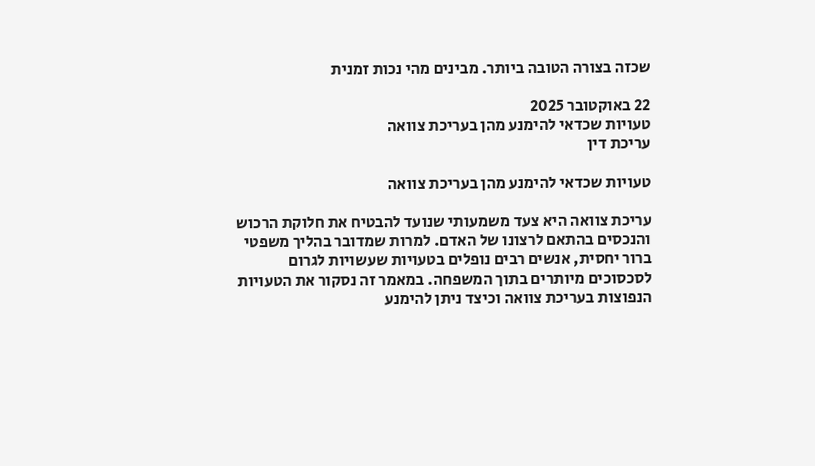שכזה בצורה הטובה ביותר. מבינים מהי נכות זמנית

22 באוקטובר 2025
טעויות שכדאי להימנע מהן בעריכת צוואה
עריכת דין

טעויות שכדאי להימנע מהן בעריכת צוואה

עריכת צוואה היא צעד משמעותי שנועד להבטיח את חלוקת הרכוש והנכסים בהתאם לרצונו של האדם. למרות שמדובר בהליך משפטי ברור יחסית, אנשים רבים נופלים בטעויות שעשויות לגרום לסכסוכים מיותרים בתוך המשפחה. במאמר זה נסקור את הטעויות הנפוצות בעריכת צוואה וכיצד ניתן להימנע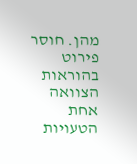מהן. חוסר פירוט בהוראות הצוואה אחת הטעויות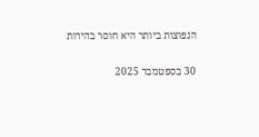הנפוצות ביותר היא חוסר בהירות

30 בספטמבר 2025